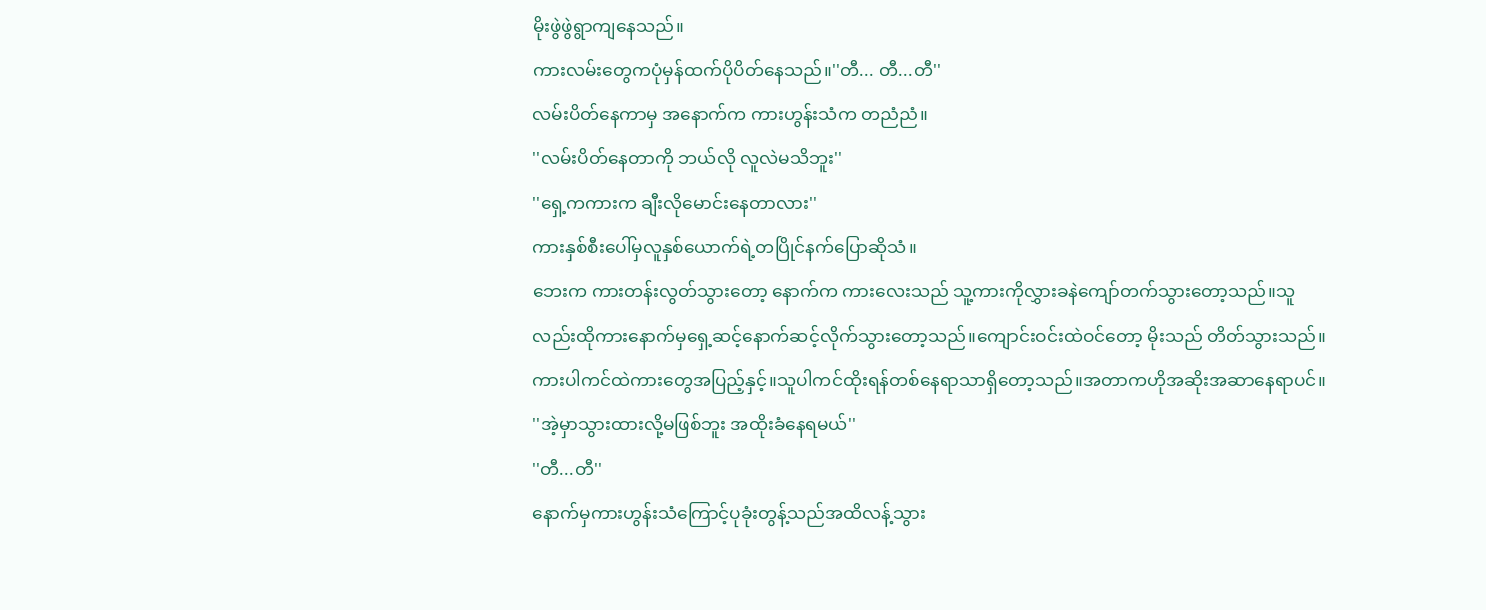မိုးဖွဲဖွဲရွာကျနေသည်။
ကားလမ်းတွေကပုံမှန်ထက်ပိုပိတ်နေသည်။''တီ... တီ...တီ''
လမ်းပိတ်နေကာမှ အနောက်က ကားဟွန်းသံက တညံညံ။
''လမ်းပိတ်နေတာကို ဘယ်လို လူလဲမသိဘူး''
''ရှေ့ကကားက ချီးလိုမောင်းနေတာလား''
ကားနှစ်စီးပေါ်မှလူနှစ်ယောက်ရဲ့တပြိုင်နက်ပြောဆိုသံ။
ဘေးက ကားတန်းလွတ်သွားတော့ နောက်က ကားလေးသည် သူ့ကားကိုလွှားခနဲကျော်တက်သွားတော့သည်။သူလည်းထိုကားနောက်မှရှေ့ဆင့်နောက်ဆင့်လိုက်သွားတော့သည်။ကျောင်းဝင်းထဲဝင်တော့ မိုးသည် တိတ်သွားသည်။ကားပါကင်ထဲကားတွေအပြည့်နှင့်။သူပါကင်ထိုးရန်တစ်နေရာသာရှိတော့သည်။အတာကဟိုအဆိုးအဆာနေရာပင်။
''အဲ့မှာသွားထားလို့မဖြစ်ဘူး အထိုးခံနေရမယ်''
''တီ...တီ''
နောက်မှကားဟွန်းသံကြောင့်ပုခုံးတွန့်သည်အထိလန့်သွား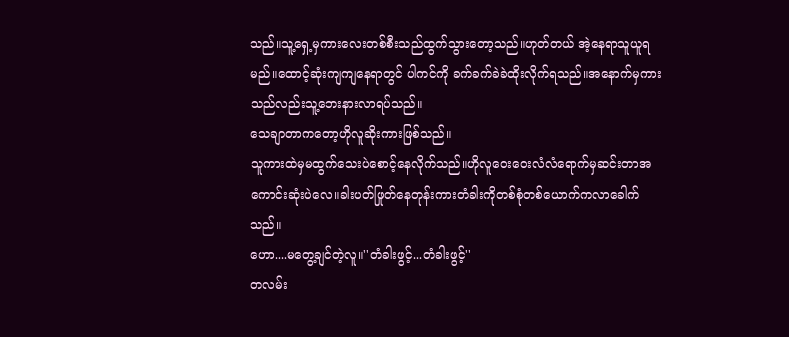သည်။သူ့ရှေ့မှကားလေးတစ်စီးသည်ထွက်သွားတော့သည်။ဟုတ်တယ် အဲ့နေရာသူယူရမည်။ထောင့်ဆုံးကျကျနေရာတွင် ပါကင်ကို ခက်ခက်ခဲခဲထိုးလိုက်ရသည်။အနောက်မှကားသည်လည်းသူ့ဘေးနားလာရပ်သည်။
သေချာတာကတော့ဟိုလူဆိုးကားဖြစ်သည်။
သူကားထဲမှမထွက်သေးပဲစောင့်နေလိုက်သည်။ဟိုလူဝေးဝေးလံလံရောက်မှဆင်းတာအကောင်းဆုံးပဲလေ။ခါးပတ်ဖြုတ်နေတုန်းကားတံခါးကိုတစ်စုံတစ်ယောက်ကလာခေါက်သည်။
ဟော....မတွေ့ချင်တဲ့လူ။''တံခါးဖွင့်...တံခါးဖွင့်''
တလမ်း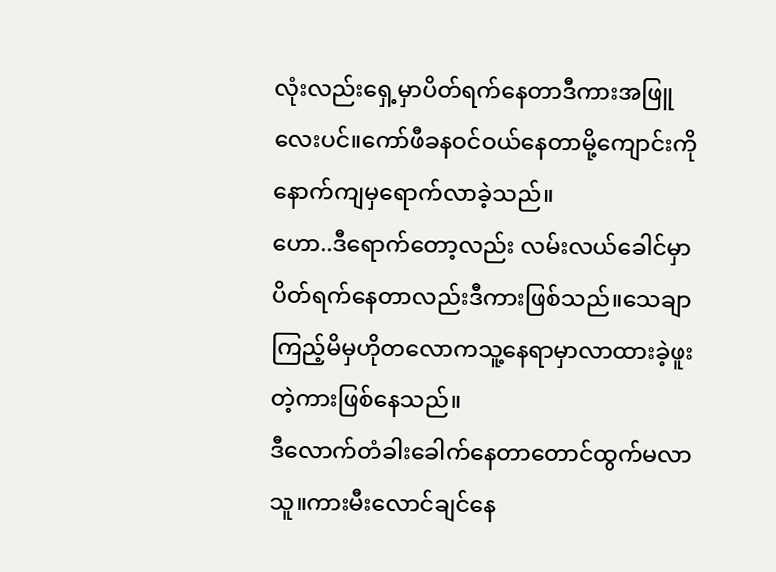လုံးလည်းရှေ့မှာပိတ်ရက်နေတာဒီကားအဖြူလေးပင်။ကော်ဖီခနဝင်ဝယ်နေတာမို့ကျောင်းကိုနောက်ကျမှရောက်လာခဲ့သည်။
ဟော..ဒီရောက်တော့လည်း လမ်းလယ်ခေါင်မှာ ပိတ်ရက်နေတာလည်းဒီကားဖြစ်သည်။သေချာကြည့်မိမှဟိုတလောကသူ့နေရာမှာလာထားခဲ့ဖူးတဲ့ကားဖြစ်နေသည်။
ဒီလောက်တံခါးခေါက်နေတာတောင်ထွက်မလာသူ။ကားမီးလောင်ချင်နေ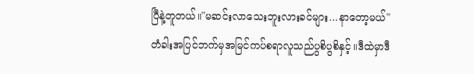ပြီနဲ့တူတယ်။''မဆင်းလာသေးဘူးလားခင်များ...နာတော့မယ်''
တံခါးအပြင်ဘက်မှအမြင်ကပ်စရာလူသည်ပွစိပွစိနှင့်။ဒီထဲမှာဒီ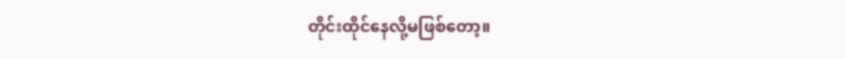တိုင်းထိုင်နေလို့မဖြစ်တော့။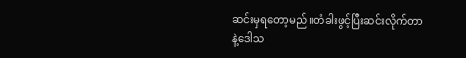ဆင်းမှရတော့မည်။တံခါးဖွင့်ပြီးဆင်းလိုက်တာနဲ့ဒေါသ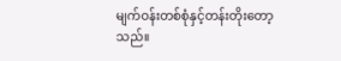မျက်ဝန်းတစ်စုံနှင့်တန်းတိုးတော့သည်။